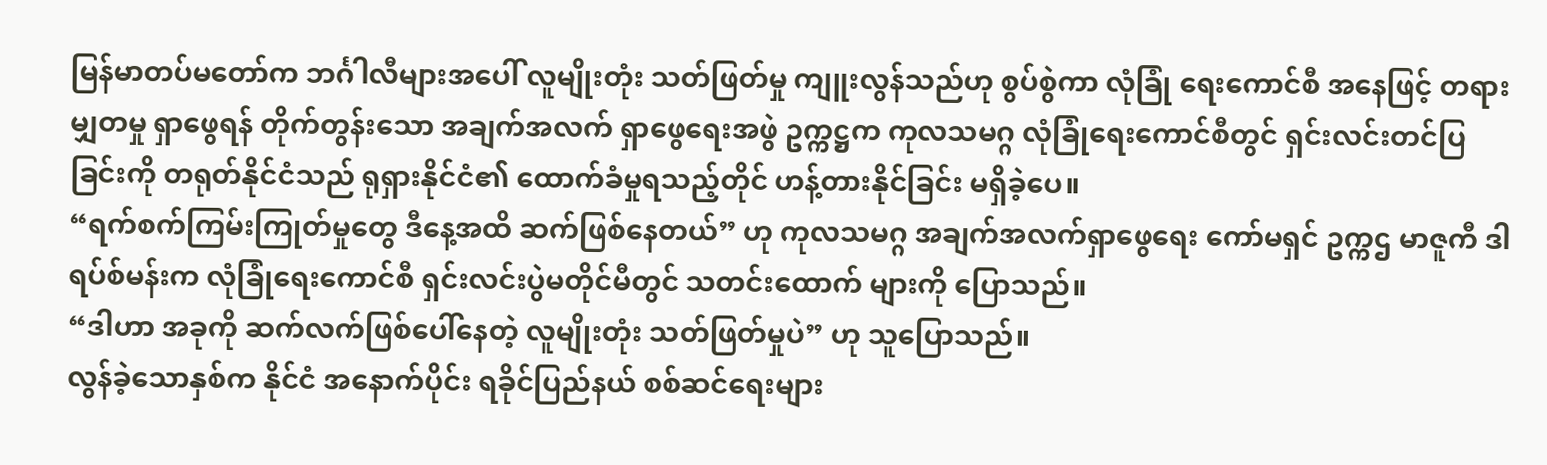မြန်မာတပ်မတော်က ဘင်္ဂါလီများအပေါ် လူမျိုးတုံး သတ်ဖြတ်မှု ကျူးလွန်သည်ဟု စွပ်စွဲကာ လုံခြုံ ရေးကောင်စီ အနေဖြင့် တရားမျှတမှု ရှာဖွေရန် တိုက်တွန်းသော အချက်အလက် ရှာဖွေရေးအဖွဲ ဥက္ကဋ္ဌက ကုလသမဂ္ဂ လုံခြုံရေးကောင်စီတွင် ရှင်းလင်းတင်ပြခြင်းကို တရုတ်နိုင်ငံသည် ရုရှားနိုင်ငံ၏ ထောက်ခံမှုရသည့်တိုင် ဟန့်တားနိုင်ခြင်း မရှိခဲ့ပေ။
“ရက်စက်ကြမ်းကြုတ်မှုတွေ ဒီနေ့အထိ ဆက်ဖြစ်နေတယ်” ဟု ကုလသမဂ္ဂ အချက်အလက်ရှာဖွေရေး ကော်မရှင် ဥက္ကဌ မာဇူကီ ဒါ ရပ်စ်မန်းက လုံခြုံရေးကောင်စီ ရှင်းလင်းပွဲမတိုင်မီတွင် သတင်းထောက် များကို ပြောသည်။
“ဒါဟာ အခုကို ဆက်လက်ဖြစ်ပေါ်နေတဲ့ လူမျိုးတုံး သတ်ဖြတ်မှုပဲ” ဟု သူပြောသည်။
လွန်ခဲ့သောနှစ်က နိုင်ငံ အနောက်ပိုင်း ရခိုင်ပြည်နယ် စစ်ဆင်ရေးများ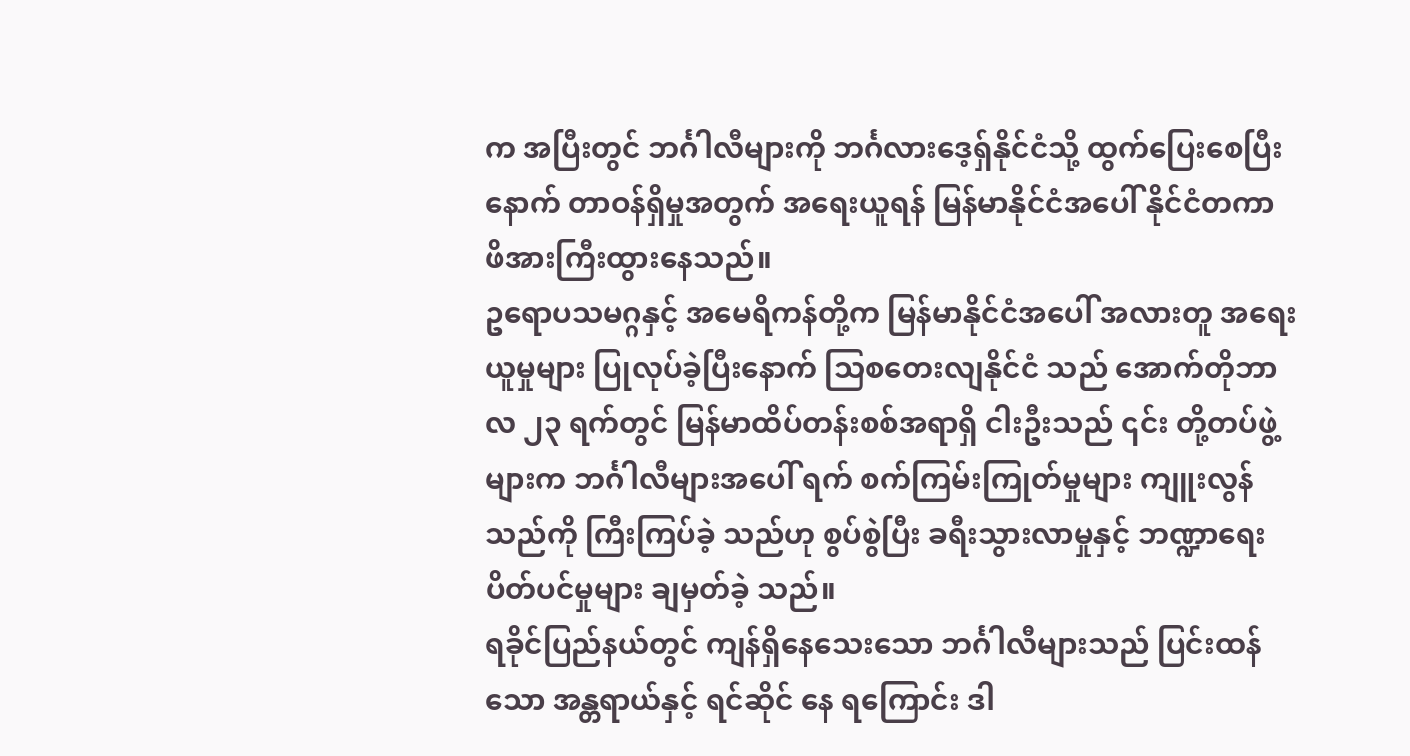က အပြီးတွင် ဘင်္ဂါလီများကို ဘင်္ဂလားဒေ့ရှ်နိုင်ငံသို့ ထွက်ပြေးစေပြီးနောက် တာဝန်ရှိမှုအတွက် အရေးယူရန် မြန်မာနိုင်ငံအပေါ် နိုင်ငံတကာ ဖိအားကြီးထွားနေသည်။
ဥရောပသမဂ္ဂနှင့် အမေရိကန်တို့က မြန်မာနိုင်ငံအပေါ် အလားတူ အရေးယူမှုများ ပြုလုပ်ခဲ့ပြီးနောက် သြစတေးလျနိုင်ငံ သည် အောက်တိုဘာလ ၂၃ ရက်တွင် မြန်မာထိပ်တန်းစစ်အရာရှိ ငါးဦးသည် ၎င်း တို့တပ်ဖွဲ့များက ဘင်္ဂါလီများအပေါ် ရက် စက်ကြမ်းကြုတ်မှုများ ကျူးလွန်သည်ကို ကြီးကြပ်ခဲ့ သည်ဟု စွပ်စွဲပြီး ခရီးသွားလာမှုနှင့် ဘဏ္ဍာရေး ပိတ်ပင်မှုများ ချမှတ်ခဲ့ သည်။
ရခိုင်ပြည်နယ်တွင် ကျန်ရှိနေသေးသော ဘင်္ဂါလီများသည် ပြင်းထန်သော အန္တရာယ်နှင့် ရင်ဆိုင် နေ ရကြောင်း ဒါ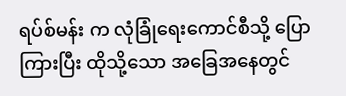ရပ်စ်မန်း က လုံခြုံရေးကောင်စီသို့ ပြောကြားပြီး ထိုသို့သော အခြေအနေတွင်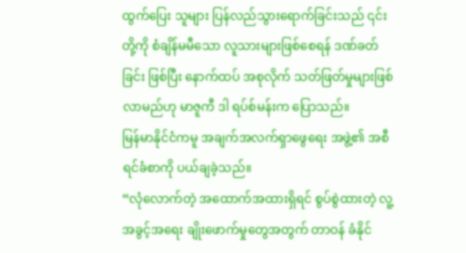ထွက်ပြေး သူများ ပြန်လည်သွားရောက်ခြင်းသည် ၎င်းတို့ကို စံချိန်မမီသော လူသားများဖြစ်စေရန် ဒဏ်ခတ်ခြင်း ဖြစ်ပြီး နောက်ထပ် အစုလိုက် သတ်ဖြတ်မှုများဖြစ်လာမည်ဟု မာဇူကီ ဒါ ရပ်စ်မန်းက ပြောသည်။
မြန်မာနိုင်ငံကမူ အချက်အလက်ရှာဖွေရေး အဖွဲ့၏ အစီရင်ခံစာကို ပယ်ချခဲ့သည်။
“လုံလောက်တဲ့ အထောက်အထားရှိရင် စွပ်စွဲထားတဲ့ လူ့အခွင့်အရေး ချိုးဖောက်မှုတွေအတွက် တာဝန် ခံနိုင်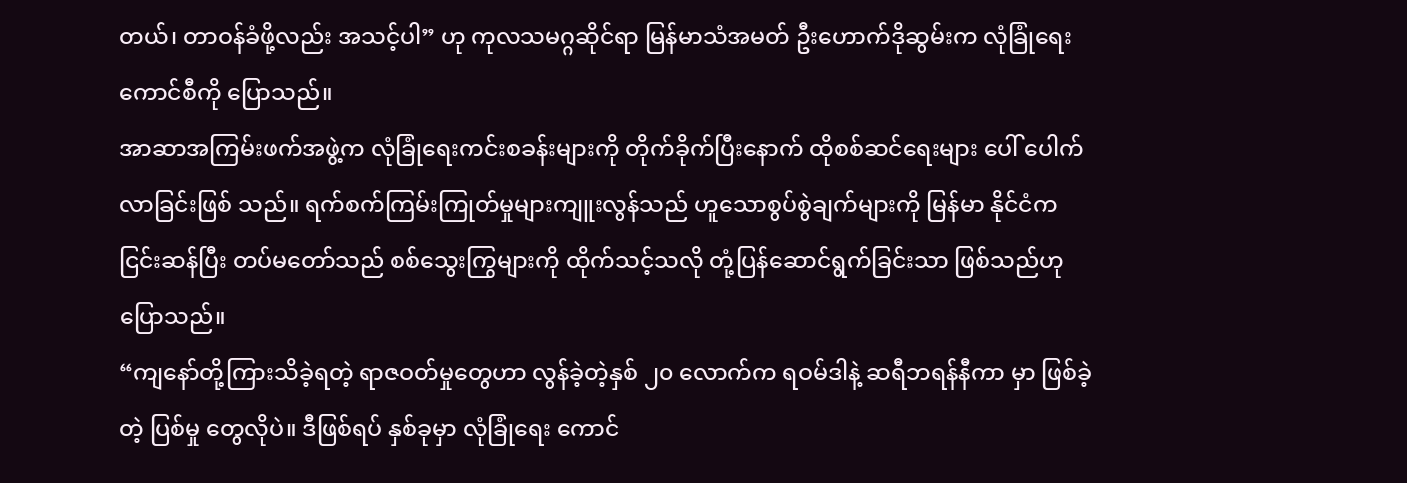တယ်၊ တာဝန်ခံဖို့လည်း အသင့်ပါ” ဟု ကုလသမဂ္ဂဆိုင်ရာ မြန်မာသံအမတ် ဦးဟောက်ဒိုဆွမ်းက လုံခြုံရေးကောင်စီကို ပြောသည်။
အာဆာအကြမ်းဖက်အဖွဲ့က လုံခြုံရေးကင်းစခန်းများကို တိုက်ခိုက်ပြီးနောက် ထိုစစ်ဆင်ရေးများ ပေါ် ပေါက်လာခြင်းဖြစ် သည်။ ရက်စက်ကြမ်းကြုတ်မှုများကျူးလွန်သည် ဟူသောစွပ်စွဲချက်များကို မြန်မာ နိုင်ငံက ငြင်းဆန်ပြီး တပ်မတော်သည် စစ်သွေးကြွများကို ထိုက်သင့်သလို တုံ့ပြန်ဆောင်ရွက်ခြင်းသာ ဖြစ်သည်ဟု ပြောသည်။
“ကျနော်တို့ကြားသိခဲ့ရတဲ့ ရာဇဝတ်မှုတွေဟာ လွန်ခဲ့တဲ့နှစ် ၂၀ လောက်က ရဝမ်ဒါနဲ့ ဆရီဘရန်နီကာ မှာ ဖြစ်ခဲ့တဲ့ ပြစ်မှု တွေလိုပဲ။ ဒီဖြစ်ရပ် နှစ်ခုမှာ လုံခြုံရေး ကောင်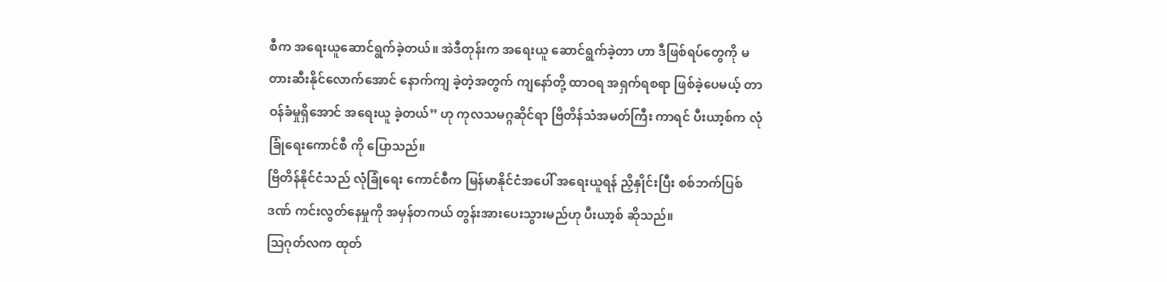စီက အရေးယူဆောင်ရွက်ခဲ့တယ်။ အဲဒီတုန်းက အရေးယူ ဆောင်ရွက်ခဲ့တာ ဟာ ဒီဖြစ်ရပ်တွေကို မတားဆီးနိုင်လောက်အောင် နောက်ကျ ခဲ့တဲ့အတွက် ကျနော်တို့ ထာဝရ အရှက်ရစရာ ဖြစ်ခဲ့ပေမယ့် တာဝန်ခံမှုရှိအောင် အရေးယူ ခဲ့တယ်” ဟု ကုလသမဂ္ဂဆိုင်ရာ ဗြိတိန်သံအမတ်ကြီး ကာရင် ပီးယာ့စ်က လုံခြုံရေးကောင်စီ ကို ပြောသည်။
ဗြိတိန်နိုင်ငံသည် လုံခြုံရေး ကောင်စီက မြန်မာနိုင်ငံအပေါ် အရေးယူရန် ညှိနှိုင်းပြီး စစ်ဘက်ပြစ်ဒဏ် ကင်းလွတ်နေမှုကို အမှန်တကယ် တွန်းအားပေးသွားမည်ဟု ပီးယာ့စ် ဆိုသည်။
သြဂုတ်လက ထုတ်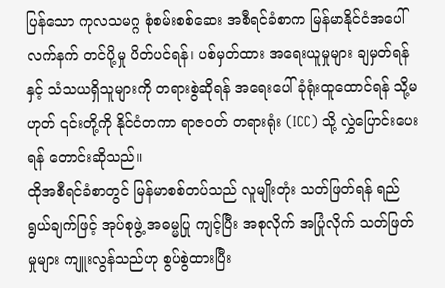ပြန်သော ကုလသမဂ္ဂ စုံစမ်းစစ်ဆေး အစီရင်ခံစာက မြန်မာနိုင်ငံအပေါ် လက်နက် တင်ပို့မှု ပိတ်ပင်ရန်၊ ပစ်မှတ်ထား အရေးယူမှုများ ချမှတ်ရန်နှင့် သံသယရှိသူများကို တရားစွဲဆိုရန် အရေးပေါ် ခုံရုံးထူထောင်ရန် သို့မဟုတ် ၎င်းတို့ကို နိုင်ငံတကာ ရာဇဝတ် တရားရုံး (ICC) သို့ လွှဲပြောင်းပေးရန် တောင်းဆိုသည်။
ထိုအစီရင်ခံစာတွင် မြန်မာစစ်တပ်သည် လူမျိုးတုံး သတ်ဖြတ်ရန် ရည်ရွယ်ချက်ဖြင့် အုပ်စုဖွဲ့ အဓမ္မပြု ကျင့်ပြီး အစုလိုက် အပြုံလိုက် သတ်ဖြတ်မှုများ ကျူးလွန်သည်ဟု စွပ်စွဲထားပြီး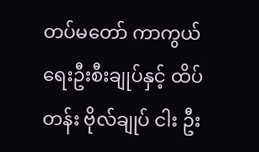တပ်မတော် ကာကွယ် ရေးဦးစီးချုပ်နှင့် ထိပ်တန်း ဗိုလ်ချုပ် ငါး ဦး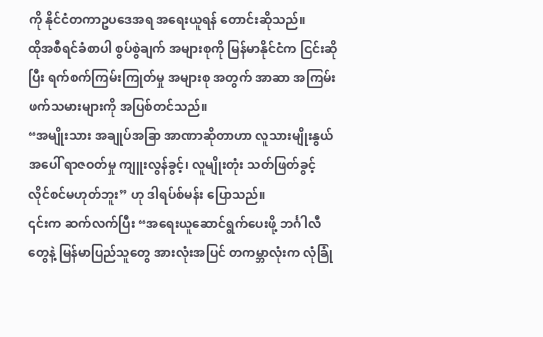ကို နိုင်ငံတကာဥပဒေအရ အရေးယူရန် တောင်းဆိုသည်။
ထိုအစီရင်ခံစာပါ စွပ်စွဲချက် အများစုကို မြန်မာနိုင်ငံက ငြင်းဆိုပြီး ရက်စက်ကြမ်းကြုတ်မှု အများစု အတွက် အာဆာ အကြမ်းဖက်သမားများကို အပြစ်တင်သည်။
“အမျိုးသား အချုပ်အခြာ အာဏာဆိုတာဟာ လူသားမျိုးနွယ်အပေါ် ရာဇဝတ်မှု ကျူးလွန်ခွင့်၊ လူမျိုးတုံး သတ်ဖြတ်ခွင့် လိုင်စင်မဟုတ်ဘူး” ဟု ဒါရပ်စ်မန်း ပြောသည်။
၎င်းက ဆက်လက်ပြီး “အရေးယူဆောင်ရွက်ပေးဖို့ ဘင်္ဂါလီတွေနဲ့ မြန်မာပြည်သူတွေ အားလုံးအပြင် တကမ္ဘာလုံးက လုံခြုံ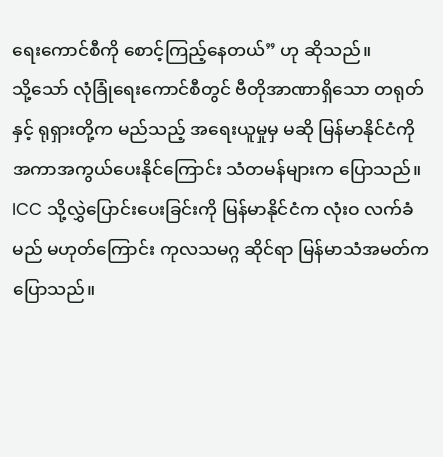ရေးကောင်စီကို စောင့်ကြည့်နေတယ်” ဟု ဆိုသည်။
သို့သော် လုံခြုံရေးကောင်စီတွင် ဗီတိုအာဏာရှိသော တရုတ်နှင့် ရုရှားတို့က မည်သည့် အရေးယူမှုမှ မဆို မြန်မာနိုင်ငံကို အကာအကွယ်ပေးနိုင်ကြောင်း သံတမန်များက ပြောသည်။
ICC သို့လွှဲပြောင်းပေးခြင်းကို မြန်မာနိုင်ငံက လုံးဝ လက်ခံမည် မဟုတ်ကြောင်း ကုလသမဂ္ဂ ဆိုင်ရာ မြန်မာသံအမတ်က ပြောသည်။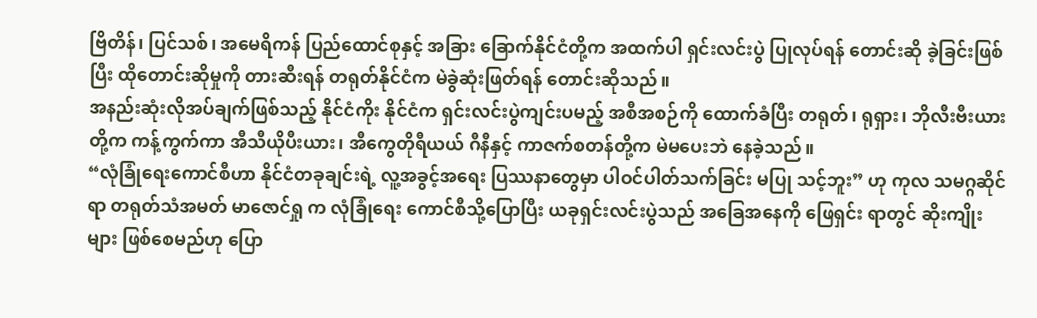ဗြိတိန်၊ ပြင်သစ်၊ အမေရိကန် ပြည်ထောင်စုနှင့် အခြား ခြောက်နိုင်ငံတို့က အထက်ပါ ရှင်းလင်းပွဲ ပြုလုပ်ရန် တောင်းဆို ခဲ့ခြင်းဖြစ်ပြီး ထိုတောင်းဆိုမှုကို တားဆီးရန် တရုတ်နိုင်ငံက မဲခွဲဆုံးဖြတ်ရန် တောင်းဆိုသည်။
အနည်းဆုံးလိုအပ်ချက်ဖြစ်သည့် နိုင်ငံကိုး နိုင်ငံက ရှင်းလင်းပွဲကျင်းပမည့် အစီအစဉ်ကို ထောက်ခံပြီး တရုတ်၊ ရုရှား၊ ဘိုလီးဗီးယားတို့က ကန့်ကွက်ကာ အီသီယိုပီးယား၊ အီကွေတိုရီယယ် ဂီနီနှင့် ကာဇက်စတန်တို့က မဲမပေးဘဲ နေခဲ့သည်။
“လုံခြုံရေးကောင်စီဟာ နိုင်ငံတခုချင်းရဲ့ လူ့အခွင့်အရေး ပြဿနာတွေမှာ ပါဝင်ပါတ်သက်ခြင်း မပြု သင့်ဘူး” ဟု ကုလ သမဂ္ဂဆိုင်ရာ တရုတ်သံအမတ် မာဇောင်ရှု က လုံခြုံရေး ကောင်စီသို့ပြောပြီး ယခုရှင်းလင်းပွဲသည် အခြေအနေကို ဖြေရှင်း ရာတွင် ဆိုးကျိုးများ ဖြစ်စေမည်ဟု ပြော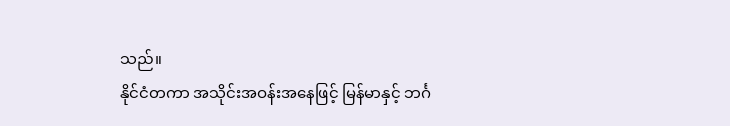သည်။
နိုင်ငံတကာ အသိုင်းအဝန်းအနေဖြင့် မြန်မာနှင့် ဘင်္ဂ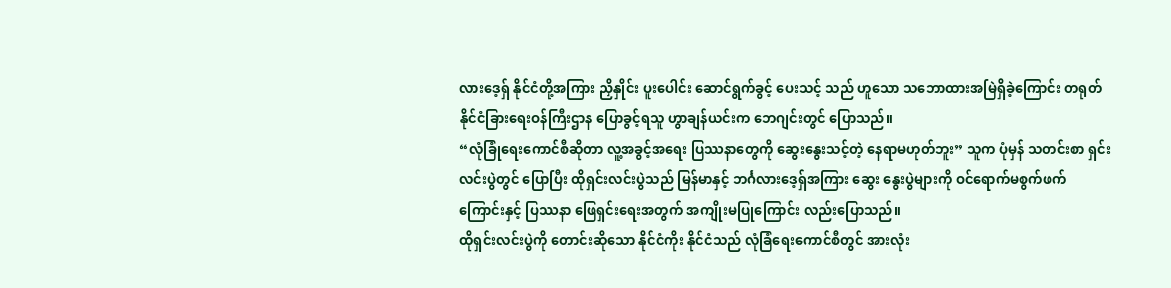လားဒေ့ရှ် နိုင်ငံတို့အကြား ညှိနှိုင်း ပူးပေါင်း ဆောင်ရွက်ခွင့် ပေးသင့် သည် ဟူသော သဘောထားအမြဲရှိခဲ့ကြောင်း တရုတ်နိုင်ငံခြားရေးဝန်ကြီးဌာန ပြောခွင့်ရသူ ဟွာချန်ယင်းက ဘေဂျင်းတွင် ပြောသည်။
“လုံခြုံရေးကောင်စီဆိုတာ လူ့အခွင့်အရေး ပြဿနာတွေကို ဆွေးနွေးသင့်တဲ့ နေရာမဟုတ်ဘူး” သူက ပုံမှန် သတင်းစာ ရှင်းလင်းပွဲတွင် ပြောပြီး ထိုရှင်းလင်းပွဲသည် မြန်မာနှင့် ဘင်္ဂလားဒေ့ရှ်အကြား ဆွေး နွေးပွဲများကို ဝင်ရောက်မစွက်ဖက် ကြောင်းနှင့် ပြဿနာ ဖြေရှင်းရေးအတွက် အကျိုးမပြုကြောင်း လည်းပြောသည်။
ထိုရှင်းလင်းပွဲကို တောင်းဆိုသော နိုင်ငံကိုး နိုင်ငံသည် လုံခြံရေးကောင်စီတွင် အားလုံး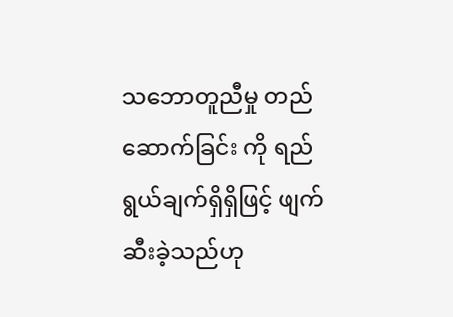သဘောတူညီမှု တည်ဆောက်ခြင်း ကို ရည်ရွယ်ချက်ရှိရှိဖြင့် ဖျက်ဆီးခဲ့သည်ဟု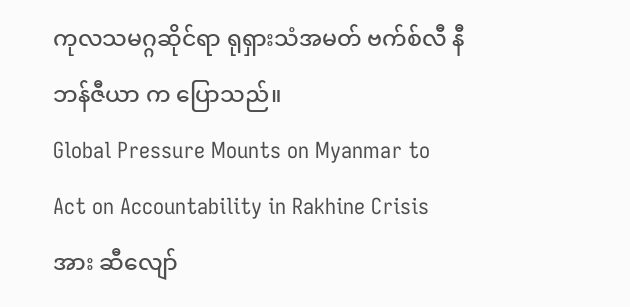ကုလသမဂ္ဂဆိုင်ရာ ရုရှားသံအမတ် ဗက်စ်လီ နီဘန်ဇီယာ က ပြောသည်။
Global Pressure Mounts on Myanmar to Act on Accountability in Rakhine Crisis အား ဆီလျော်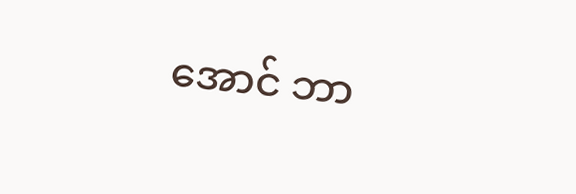အောင် ဘာ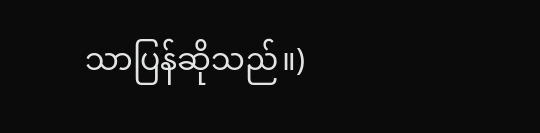သာပြန်ဆိုသည်။)